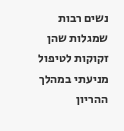נשים רבות שמגלות שהן זקוקות לטיפול מניעתי במהלך ההריון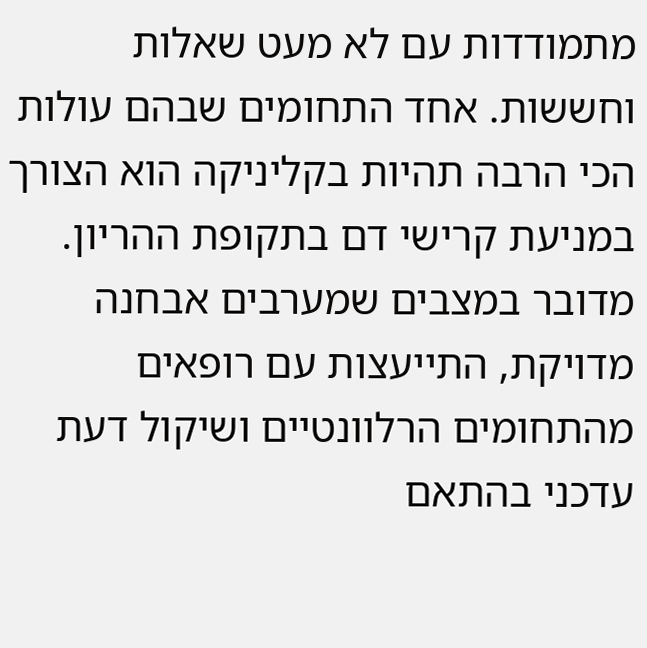מתמודדות עם לא מעט שאלות וחששות. אחד התחומים שבהם עולות הכי הרבה תהיות בקליניקה הוא הצורך במניעת קרישי דם בתקופת ההריון. מדובר במצבים שמערבים אבחנה מדויקת, התייעצות עם רופאים מהתחומים הרלוונטיים ושיקול דעת עדכני בהתאם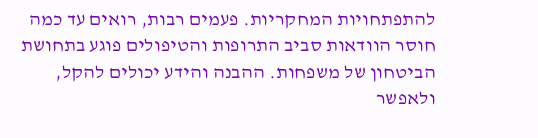להתפתחויות המחקריות. פעמים רבות, רואים עד כמה חוסר הוודאות סביב התרופות והטיפולים פוגע בתחושת הביטחון של משפחות. ההבנה והידע יכולים להקל, ולאפשר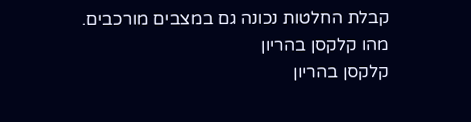קבלת החלטות נכונה גם במצבים מורכבים.
מהו קלקסן בהריון
קלקסן בהריון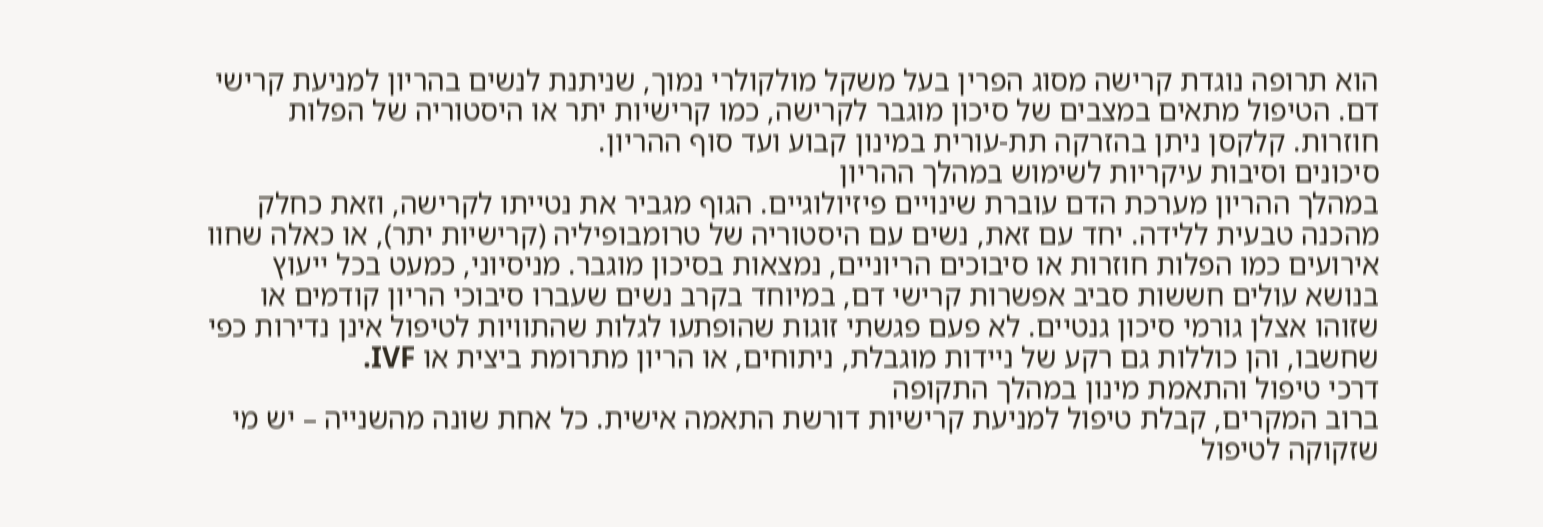הוא תרופה נוגדת קרישה מסוג הפרין בעל משקל מולקולרי נמוך, שניתנת לנשים בהריון למניעת קרישי דם. הטיפול מתאים במצבים של סיכון מוגבר לקרישה, כמו קרישיות יתר או היסטוריה של הפלות חוזרות. קלקסן ניתן בהזרקה תת-עורית במינון קבוע ועד סוף ההריון.
סיכונים וסיבות עיקריות לשימוש במהלך ההריון
במהלך ההריון מערכת הדם עוברת שינויים פיזיולוגיים. הגוף מגביר את נטייתו לקרישה, וזאת כחלק מהכנה טבעית ללידה. יחד עם זאת, נשים עם היסטוריה של טרומבופיליה (קרישיות יתר), או כאלה שחוו אירועים כמו הפלות חוזרות או סיבוכים הריוניים, נמצאות בסיכון מוגבר. מניסיוני, כמעט בכל ייעוץ בנושא עולים חששות סביב אפשרות קרישי דם, במיוחד בקרב נשים שעברו סיבוכי הריון קודמים או שזוהו אצלן גורמי סיכון גנטיים. לא פעם פגשתי זוגות שהופתעו לגלות שהתוויות לטיפול אינן נדירות כפי שחשבו, והן כוללות גם רקע של ניידות מוגבלת, ניתוחים, או הריון מתרומת ביצית או IVF.
דרכי טיפול והתאמת מינון במהלך התקופה
ברוב המקרים, קבלת טיפול למניעת קרישיות דורשת התאמה אישית. כל אחת שונה מהשנייה – יש מי שזקוקה לטיפול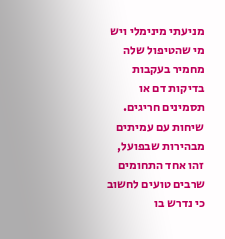מניעתי מינימלי ויש מי שהטיפול שלה מחמיר בעקבות בדיקות דם או תסמינים חריגים. שיחות עם עמיתים מבהירות שבפועל, זהו אחד התחומים שרבים טועים לחשוב כי נדרש בו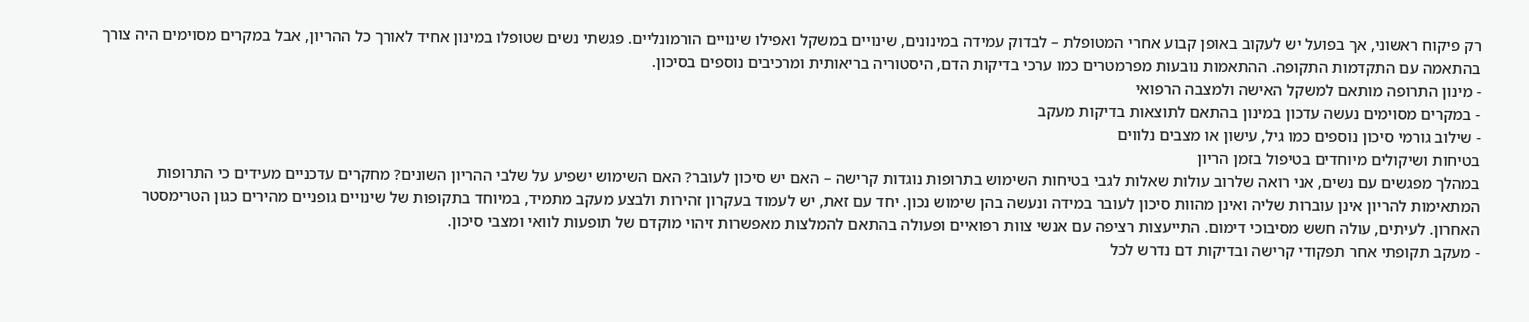רק פיקוח ראשוני, אך בפועל יש לעקוב באופן קבוע אחרי המטופלת – לבדוק עמידה במינונים, שינויים במשקל ואפילו שינויים הורמונליים. פגשתי נשים שטופלו במינון אחיד לאורך כל ההריון, אבל במקרים מסוימים היה צורך בהתאמה עם התקדמות התקופה. ההתאמות נובעות מפרמטרים כמו ערכי בדיקות הדם, היסטוריה בריאותית ומרכיבים נוספים בסיכון.
- מינון התרופה מותאם למשקל האישה ולמצבה הרפואי
- במקרים מסוימים נעשה עדכון במינון בהתאם לתוצאות בדיקות מעקב
- שילוב גורמי סיכון נוספים כמו גיל, עישון או מצבים נלווים
בטיחות ושיקולים מיוחדים בטיפול בזמן הריון
במהלך מפגשים עם נשים, אני רואה שלרוב עולות שאלות לגבי בטיחות השימוש בתרופות נוגדות קרישה – האם יש סיכון לעובר? האם השימוש ישפיע על שלבי ההריון השונים? מחקרים עדכניים מעידים כי התרופות המתאימות להריון אינן עוברות שליה ואינן מהוות סיכון לעובר במידה ונעשה בהן שימוש נכון. יחד עם זאת, יש לעמוד בעקרון זהירות ולבצע מעקב מתמיד, במיוחד בתקופות של שינויים גופניים מהירים כגון הטרימסטר האחרון. לעיתים, עולה חשש מסיבוכי דימום. התייעצות רציפה עם אנשי צוות רפואיים ופעולה בהתאם להמלצות מאפשרות זיהוי מוקדם של תופעות לוואי ומצבי סיכון.
- מעקב תקופתי אחר תפקודי קרישה ובדיקות דם נדרש לכל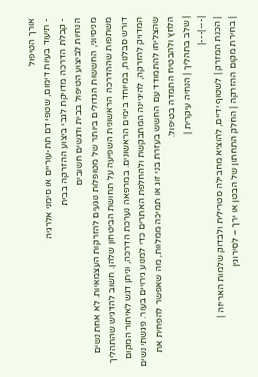אורך הטיפול
- תיעוד בעיות דימום, שטפי דם תת-עוריים או סימני אלרגיה
- קבלת הדרכה מדויקת לגבי ביצוע ההזרקה בבית
הנחיות לביצוע הטיפול בבית ודגשים חשובים
מניסיוני, החששות הגדולים ביותר של מטופלות נוגעים להזרקות העצמאיות. לא אחת נשים משתפות שההדרכה הראשונית השפיעה על תחושת הביטחון שלהן. חשוב להדגיש שהתהליך דורש סבלנות, במיוחד בימים הראשונים. במרפאה נערכת הדרכה, וניתן דגש לאיתור המקום המדויק להזרקה, להיגיינה המתבקשת ולהחלפת האתרים כדי למנוע גירויים בעור. פגשתי נשים שהצליחו להתמודד עם החשש בעזרת בני זוג או תמיכה ממלוות, מה שאפשר להפחית את הלחץ ולהבטיח התמדה בטיפול.
| שלב בתהליך | הנחיה עיקרית |
|---|---|
| הכנת המזרק | לשטוף ידיים, להוציא מחבילה סטרילית ולבדוק שלמות האריזה |
| בחירת מקום ההזרקה | החלק התחתון של הבטן או ירך – לסירוגין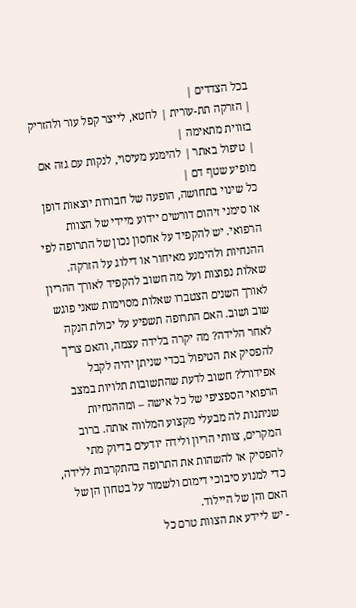בכל הצדדים |
| הזרקה תת-עורית | לחטא, לייצר קפל עור ולהזריק בזווית מתאימה |
| טיפול באתר | להימנע מעיסוי, לנקות עם גזה אם מופיע שטף דם |
כל שינוי בתחושה, הופעה של חבורות יוצאות דופן או סימני זיהום דורשים יידוע מיידי של הצוות הרפואי. יש להקפיד על אחסון נכון של התרופה לפי ההנחיות ולהימנע מאיחור או דילוג על הזרקה.
שאלות נפוצות ועל מה חשוב להקפיד לאורך ההריון
לאורך השנים הצטברו שאלות מסוימות שאני פוגש שוב ושוב. האם התרופה תשפיע על יכולת הנקה לאחר הלידה? מה יקרה בלידה עצמה, והאם צריך להפסיק את הטיפול בכדי שניתן יהיה לקבל אפידורל? חשוב לדעת שהתשובות תלויות במצב הרפואי הספציפי של כל אישה – ומההנחיות שניתנות לה מבעלי מקצוע המלווה אותה. ברוב המקרים, צוותי הריון ולידה יודעים בדיוק מתי להפסיק או להשהות את התרופה בהתקרבות ללידה, כדי למנוע סיבוכי דימום ולשמור על בטחון הן של האם והן של היילוד.
- יש ליידע את הצוות טרם כל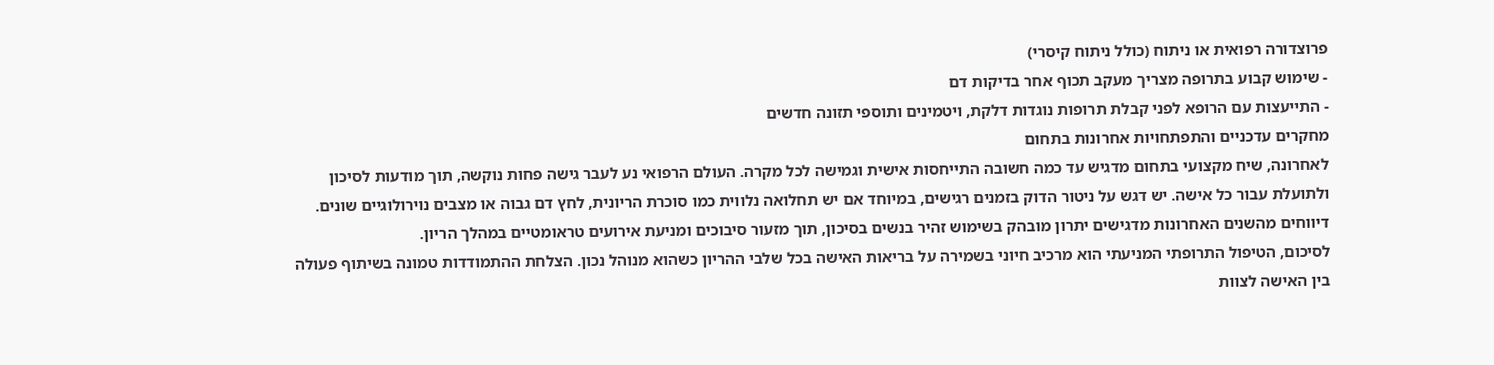פרוצדורה רפואית או ניתוח (כולל ניתוח קיסרי)
- שימוש קבוע בתרופה מצריך מעקב תכוף אחר בדיקות דם
- התייעצות עם הרופא לפני קבלת תרופות נוגדות דלקת, ויטמינים ותוספי תזונה חדשים
מחקרים עדכניים והתפתחויות אחרונות בתחום
לאחרונה, שיח מקצועי בתחום מדגיש עד כמה חשובה התייחסות אישית וגמישה לכל מקרה. העולם הרפואי נע לעבר גישה פחות נוקשה, תוך מודעות לסיכון ולתועלת עבור כל אישה. יש דגש על ניטור הדוק בזמנים רגישים, במיוחד אם יש תחלואה נלווית כמו סוכרת הריונית, לחץ דם גבוה או מצבים נוירולוגיים שונים. דיווחים מהשנים האחרונות מדגישים יתרון מובהק בשימוש זהיר בנשים בסיכון, תוך מזעור סיבוכים ומניעת אירועים טראומטיים במהלך הריון.
לסיכום, הטיפול התרופתי המניעתי הוא מרכיב חיוני בשמירה על בריאות האישה בכל שלבי ההריון כשהוא מנוהל נכון. הצלחת ההתמודדות טמונה בשיתוף פעולה בין האישה לצוות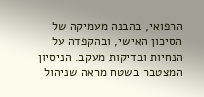הרפואי, בהבנה מעמיקה של הסיכון האישי, ובהקפדה על הנחיות ובדיקות מעקב. הניסיון המצטבר בשטח מראה שניהול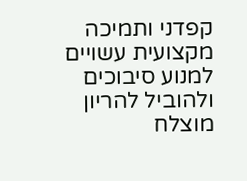קפדני ותמיכה מקצועית עשויים למנוע סיבוכים ולהוביל להריון מוצלח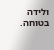ולידה בטוחה.